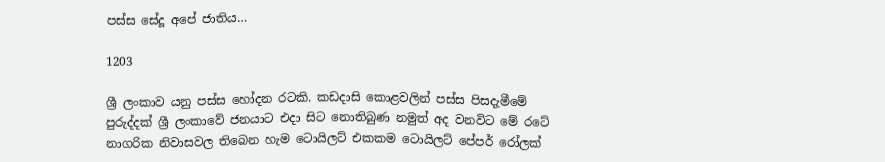පස්ස සේදූ අපේ ජාතිය…

1203

ශ්‍රී ලංකාව යනු පස්ස හෝදන රටකි. කඩදාසි කොළවලින් පස්ස පිසදැමීමේ පුරුද්දක් ශ්‍රී ලංකාවේ ජනයාට එදා සිට නොතිබුණ නමුත් අද වනවිට මේ රටේ නාගරික නිවාසවල තිබෙන හැම ටොයිලට් එකකම ටොයිලට් පේපර් රෝලක්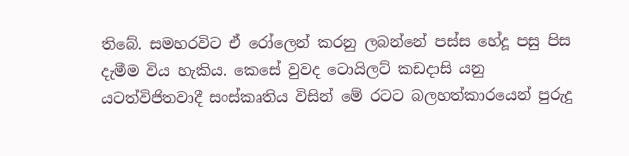තිබේ. සමහරවිට ඒ රෝලෙන් කරනු ලබන්නේ පස්ස හේදූ පසු පිස දැමීම විය හැකිය. කෙසේ වුවද ටොයිලට් කඩදාසි යනු යටත්විජිතවාදී සංස්කෘතිය විසින් මේ රටට බලහත්කාරයෙන් පුරුදු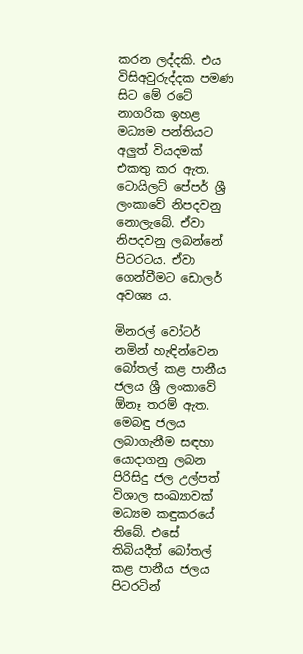කරන ලද්දකි. එය විසිඅවුරුද්දක පමණ සිට මේ රටේ නාගරික ඉහළ මධ්‍යම පන්තියට අලුත් වියදමක් එකතු කර ඇත. ටොයිලට් පේපර් ශ්‍රී ලංකාවේ නිපදවනු නොලැබේ. ඒවා නිපදවනු ලබන්නේ පිටරටය. ඒවා ගෙන්වීමට ඩොලර් අවශ්‍ය ය.

මිනරල් වෝටර් නමින් හැඳින්වෙන බෝතල් කළ පානීය ජලය ශ්‍රී ලංකාවේ ඕනෑ තරම් ඇත. මෙබඳු ජලය ලබාගැනීම සඳහා යොදාගනු ලබන පිරිසිදු ජල උල්පත් විශාල සංඛ්‍යාවක් මධ්‍යම කඳුකරයේ තිබේ. එසේ තිබියදීත් බෝතල් කළ පානීය ජලය පිටරටින්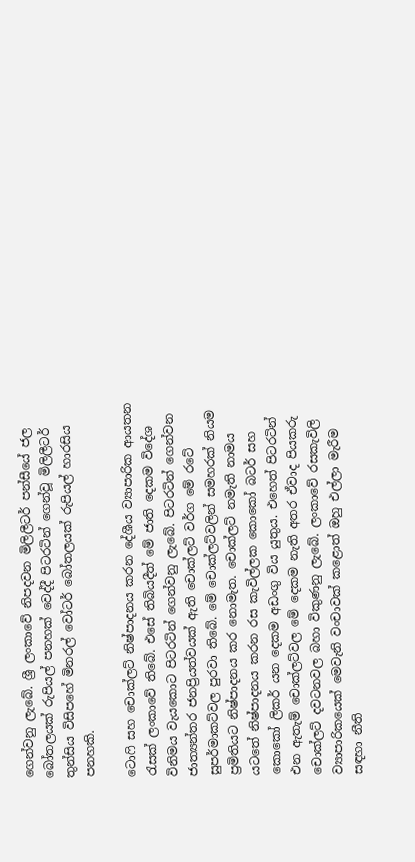ගෙන්වනු ලැබේ. ශ්‍රී ලංකාවේ නිපදවන මිලිලීටර් පන්සීයේ ජල බෝතලයක් රුපියල් පනහක් වෙද්දී පිටරටින් ගෙන්වූ මිලිලීටර් තුන්සිය විසිපහේ මිනරල් වෝටර් බෝතලයක් රුපියල් හාරසිය පනහකි.

ටොෆි සහ චොක්ලට් නිෂ්පාදනය කරන දේශීය ව්‍යාපාරික ආයතන රැසක් ලංකාවේ තිබේ. එසේ තිබියදීත් මේ ජාති දෙකම විදේශ විනිමය වැයකොට පිටරටින් ගෙන්වනු ලැබේ. පිටරටින් ගෙන්වන ජාත්‍යන්තර ජනප්‍රියත්වයක් ඇති චොක්ලට් වර්ග මේ රටේ සුපර්මාකට්වල පුරවා තිබේ. මේ චොක්ලට්වලින් සමහරක් නියම ප්‍රමිතියට නිෂ්පාදනය කර නොමැත. චොක්ලට් නමැති නාමය යටතේ නිෂ්පාදනය කරන රස කැවිල්ලක කොකෝ බටර් සහ කොකෝ ලිකර් යන දෙකම අඩංගු විය යුතුය. එහෙත් පිටරටින් එන ඇතැම් චොක්ලට්වල මේ දෙකම නැති අතර ඒවාද පියකරු චොක්ලට් දවටනවල බහා විකුණනු ලැබේ. ලංකාවේ රසකැවිලි ව්‍යාපාරිකයෙක් මෙවැනි වංචාවක් කළොත් ඔහු එල්ලා මැරීම සඳහා නීති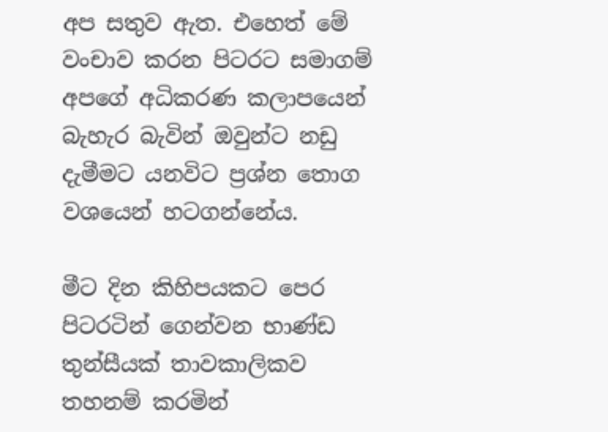අප සතුව ඇත. එහෙත් මේ වංචාව කරන පිටරට සමාගම් අපගේ අධිකරණ කලාපයෙන් බැහැර බැවින් ඔවුන්ට නඩු දැමීමට යනවිට ප්‍රශ්න තොග වශයෙන් හටගන්නේය.

මීට දින කිහිපයකට පෙර පිටරටින් ගෙන්වන භාණ්ඩ තුන්සීයක් තාවකාලිකව තහනම් කරමින්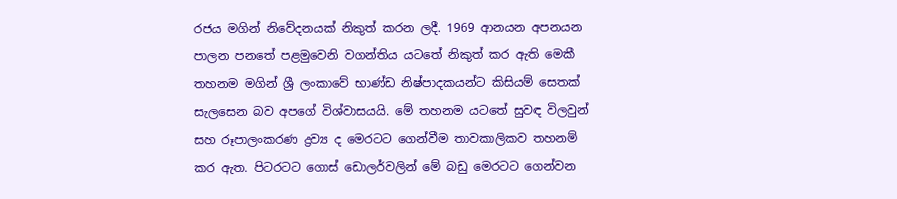රජය මගින් නිවේදනයක් නිකුත් කරන ලදී. 1969 ආනයන අපනයන පාලන පනතේ පළමුවෙනි වගන්තිය යටතේ නිකුත් කර ඇති මෙකී තහනම මගින් ශ්‍රී ලංකාවේ භාණ්ඩ නිෂ්පාදකයන්ට කිසියම් සෙතක් සැලසෙන බව අපගේ විශ්වාසයයි. මේ තහනම යටතේ සුවඳ විලවුන් සහ රූපාලංකරණ ද්‍රව්‍ය ද මෙරටට ගෙන්වීම තාවකාලිකව තහනම් කර ඇත. පිටරටට ගොස් ඩොලර්වලින් මේ බඩු මෙරටට ගෙන්වන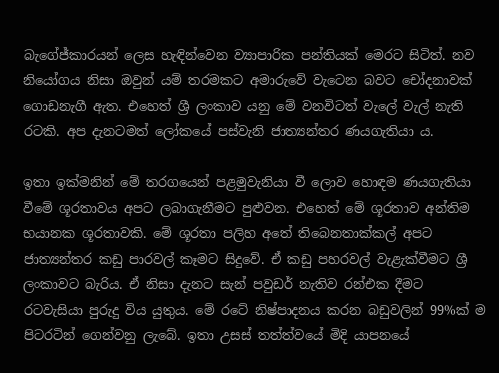බැගේජ්කාරයන් ලෙස හැඳින්වෙන ව්‍යාපාරික පන්තියක් මෙරට සිටිත්. නව නියෝගය නිසා ඔවුන් යම් තරමකට අමාරුවේ වැටෙන බවට චෝදනාවක් ගොඩනැගී ඇත. එහෙත් ශ්‍රී ලංකාව යනු මේ වනවිටත් වැලේ වැල් නැති රටකි. අප දැනටමත් ලෝකයේ පස්වැනි ජාත්‍යන්තර ණයගැතියා ය.

ඉතා ඉක්මනින් මේ තරගයෙන් පළමුවැනියා වී ලොව හොඳම ණයගැතියා වීමේ ශූරතාවය අපට ලබාගැනීමට පුළුවන. එහෙත් මේ ශූරතාව අන්තිම භයානක ශූරතාවකි. මේ ශූරතා පලිහ අතේ තිබෙනතාක්කල් අපට ජාත්‍යන්තර කඩු පාරවල් කෑමට සිදුවේ. ඒ කඩු පහරවල් වැළැක්වීමට ශ්‍රී ලංකාවට බැරිය. ඒ නිසා දැනට සැන් පවුඩර් නැතිව රන්එක දීමට රටවැසියා පුරුදු විය යුතුය. මේ රටේ නිෂ්පාදනය කරන බඩුවලින් 99%ක් ම පිටරටින් ගෙන්වනු ලැබේ. ඉතා උසස් තත්ත්වයේ මිදි යාපනයේ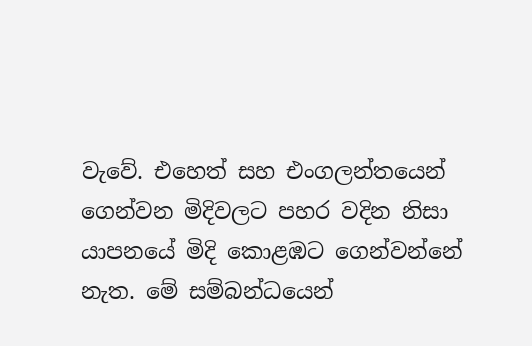වැවේ. එහෙත් සහ එංගලන්තයෙන් ගෙන්වන මිදිවලට පහර වදින නිසා යාපනයේ මිදි කොළඹට ගෙන්වන්නේ නැත. මේ සම්බන්ධයෙන්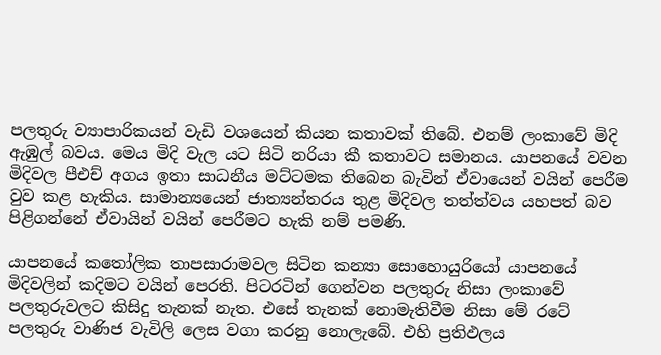පලතුරු ව්‍යාපාරිකයන් වැඩි වශයෙන් කියන කතාවක් තිබේ. එනම් ලංකාවේ මිදි ඇඹුල් බවය. මෙය මිදි වැල යට සිටි නරියා කී කතාවට සමානය. යාපනයේ වවන මිදිවල පීඑච් අගය ඉතා සාධනීය මට්ටමක තිබෙන බැවින් ඒවායෙන් වයින් පෙරීම වුව කළ හැකිය. සාමාන්‍යයෙන් ජාත්‍යන්තරය තුළ මිදිවල තත්ත්වය යහපත් බව පිළිගන්නේ ඒවායින් වයින් පෙරීමට හැකි නම් පමණි.

යාපනයේ කතෝලික තාපසාරාමවල සිටින කන්‍යා සොහොයුරියෝ යාපනයේ මිදිවලින් කදිමට වයින් පෙරති. පිටරටින් ගෙන්වන පලතුරු නිසා ලංකාවේ පලතුරුවලට කිසිදු තැනක් නැත. එසේ තැනක් නොමැතිවීම නිසා මේ රටේ පලතුරු වාණිජ වැවිලි ලෙස වගා කරනු නොලැබේ. එහි ප්‍රතිඵලය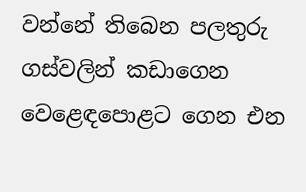වන්නේ තිබෙන පලතුරු ගස්වලින් කඩාගෙන වෙළෙඳපොළට ගෙන එන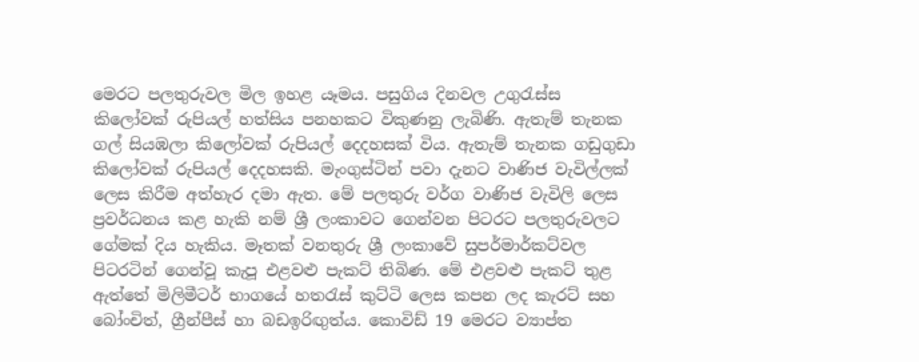මෙරට පලතුරුවල මිල ඉහළ යෑමය. පසුගිය දිනවල උගුරැස්ස කිලෝවක් රුපියල් හත්සිය පනහකට විකුණනු ලැබිණි. ඇතැම් තැනක ගල් සියඹලා කිලෝවක් රුපියල් දෙදහසක් විය. ඇතැම් තැනක ගඩුගුඩා කිලෝවක් රුපියල් දෙදහසකි. මැංගුස්ටින් පවා දැනට වාණිජ වැවිල්ලක් ලෙස කිරීම අත්හැර දමා ඇත. මේ පලතුරු වර්ග වාණිජ වැවිලි ලෙස ප්‍රවර්ධනය කළ හැකි නම් ශ්‍රී ලංකාවට ගෙන්වන පිටරට පලතුරුවලට ගේමක් දිය හැකිය. මෑතක් වනතුරු ශ්‍රී ලංකාවේ සුපර්මාර්කට්වල පිටරටින් ගෙන්වූ කැපූ එළවළු පැකට් තිබිණ. මේ එළවළු පැකට් තුළ ඇත්තේ මිලිමීටර් භාගයේ හතරැස් කුට්ටි ලෙස කපන ලද කැරට් සහ බෝංචිත්, ග්‍රීන්පීස් හා බඩඉරිඟුත්ය. කොවිඩ් 19 මෙරට ව්‍යාප්ත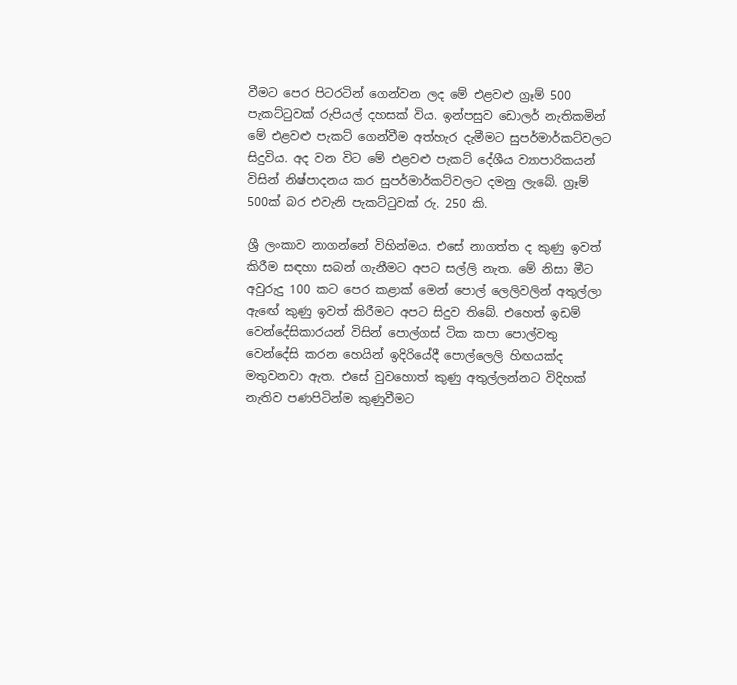වීමට පෙර පිටරටින් ගෙන්වන ලද මේ එළවළු ග්‍රෑම් 500 පැකට්ටුවක් රුපියල් දහසක් විය. ඉන්පසුව ඩොලර් නැතිකමින් මේ එළවළු පැකට් ගෙන්වීම අත්හැර දැමීමට සුපර්මාර්කට්වලට සිදුවිය. අද වන විට මේ එළවළු පැකට් දේශීය ව්‍යාපාරිකයන් විසින් නිෂ්පාදනය කර සුපර්මාර්කට්වලට දමනු ලැබේ. ග්‍රෑම් 500ක් බර එවැනි පැකට්ටුවක් රු. 250 කි.

ශ්‍රී ලංකාව නාගන්නේ විහින්මය. එසේ නාගත්ත ද කුණු ඉවත් කිරීම සඳහා සබන් ගැනීමට අපට සල්ලි නැත. මේ නිසා මීට අවුරුදු 100 කට පෙර කළාක් මෙන් පොල් ලෙලිවලින් අතුල්ලා ඇඟේ කුණු ඉවත් කිරීමට අපට සිදුව තිබේ. එහෙත් ඉඩම් වෙන්දේසිකාරයන් විසින් පොල්ගස් ටික කපා පොල්වතු වෙන්දේසි කරන හෙයින් ඉදිරියේදී පොල්ලෙලි හිඟයක්ද මතුවනවා ඇත. එසේ වුවහොත් කුණු අතුල්ලන්නට විදිහක් නැතිව පණපිටින්ම කුණුවීමට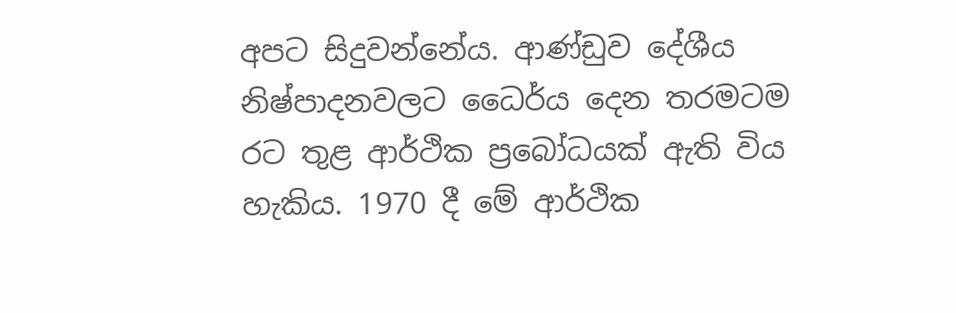අපට සිදුවන්නේය. ආණ්ඩුව දේශීය නිෂ්පාදනවලට ධෛර්ය දෙන තරමටම රට තුළ ආර්ථික ප්‍රබෝධයක් ඇති විය හැකිය. 1970 දී මේ ආර්ථික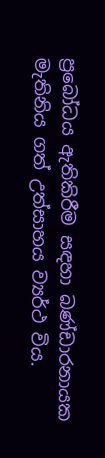ප්‍රබෝධය ඇතිකිරීම සඳහා බණ්ඩාරනායක මැතිනිය ගත් උත්සාහය ව්‍යර්ථ විය.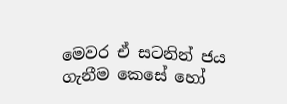මෙවර ඒ සටනින් ජය ගැනීම කෙසේ හෝ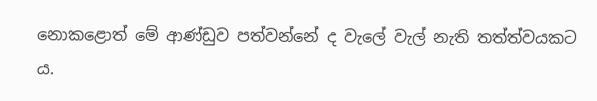නොකළොත් මේ ආණ්ඩුව පත්වන්නේ ද වැලේ වැල් නැති තත්ත්වයකට ය.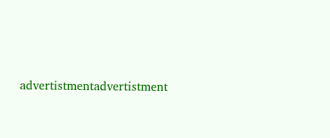advertistmentadvertistment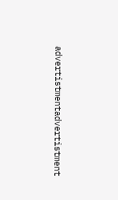advertistmentadvertistment